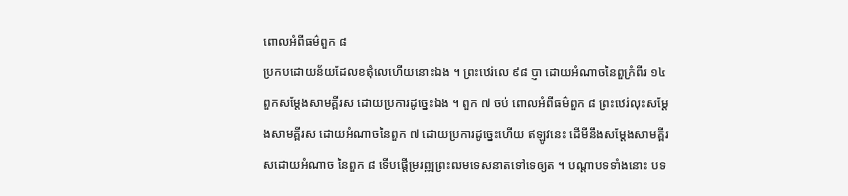ពោលអំពីធម៌ពួក ៨
ប្រកបដោយន័យដែលខឥុំលេហើយនោះឯង ។ ព្រះឋេរ់លេ ៩៨ ប្ញា ដោយអំណាចនៃពួក្រំពីរ ១៤ ពួកសម្តែងសាមគ្ពីរស ដោយប្រការដូច្នេះឯង ។ ពួក ៧ ចប់ ពោលអំពីធម៌ពួក ៨ ព្រះឋេរ់លុះសម្តែងសាមគ្ពីរស ដោយអំណាចនៃពួក ៧ ដោយប្រការដូច្នេះហើយ ឥឡូវនេះ ដើមីនឹងសម្តែងសាមគ្ពីរសដោយអំណាច នៃពួក ៨ ទើបផ្តើម្ររព្ឍព្រះឍមទេសនាតទៅទេឲ្យត ។ បណ្តាបទទាំងនោះ បទ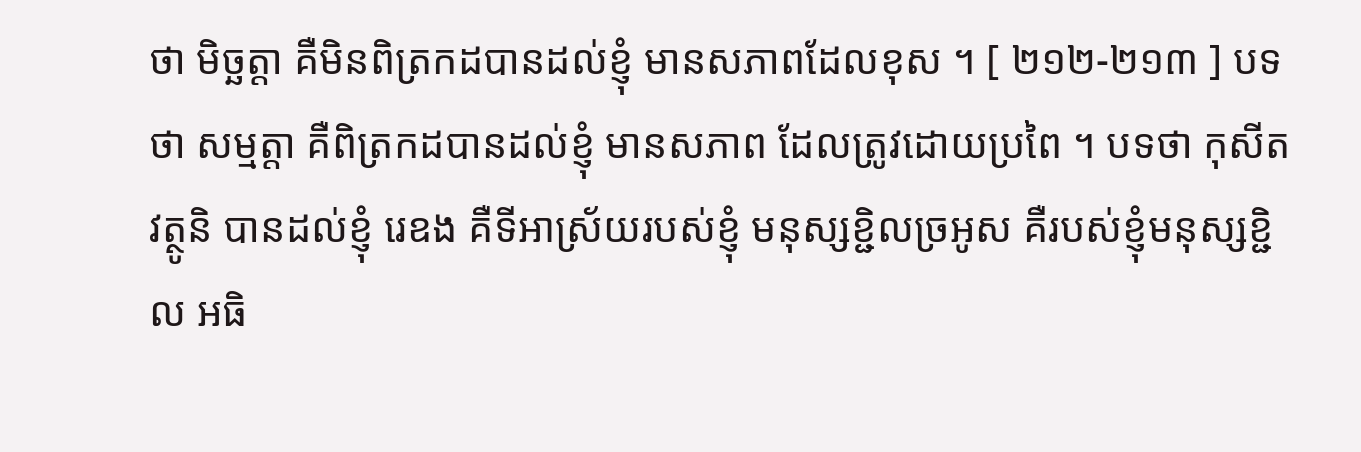ថា មិច្ឆត្តា គឺមិនពិត្រកដបានដល់ខ្ញុំ មានសភាពដែលខុស ។ [ ២១២-២១៣ ] បទថា សម្មត្តា គឺពិត្រកដបានដល់ខ្ញុំ មានសភាព ដែលត្រូវដោយប្រពៃ ។ បទថា កុសីតវត្ថូនិ បានដល់ខ្ញុំ រេឧង គឺទីអាស្រ័យរបស់ខ្ញុំ មនុស្សខ្ជិលច្រអូស គឺរបស់ខ្ញុំមនុស្សខ្ជិល អធិ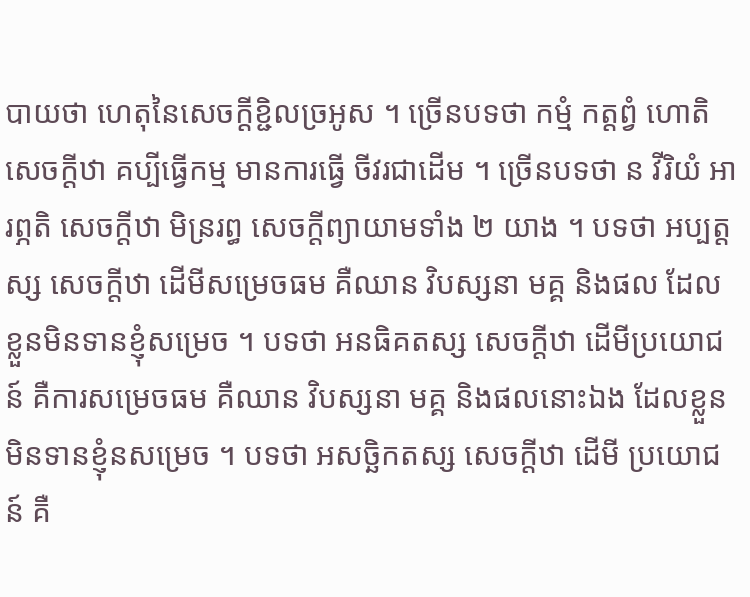បាយថា ហេតុនៃសេចក្តីខ្ជិលច្រអូស ។ ច្រើនបទថា កម្មំ កត្តព្វំ ហោតិ សេចក្តីឋា គប្បីធ្វើកម្ម មានការធ្វើ ចីវរជាដើម ។ ច្រើនបទថា ន វីរិយំ អារព្ភតិ សេចក្តីឋា មិន្ររព្ធ សេចក្តីព្យាយាមទាំង ២ យាង ។ បទថា អប្បត្តស្ស សេចក្តីឋា ដើមីសម្រេចធម គឺឈាន វិបស្សនា មគ្គ និងផល ដែលខ្លួនមិនទានខ្ញុំសម្រេច ។ បទថា អនធិគតស្ស សេចក្តីឋា ដើមីប្រយោជន៍ គឺការសម្រេចធម គឺឈាន វិបស្សនា មគ្គ និងផលនោះឯង ដែលខ្លួនមិនទានខ្ញុំនសម្រេច ។ បទថា អសច្ឆិកតស្ស សេចក្តីឋា ដើមី ប្រយោជន៍ គឺ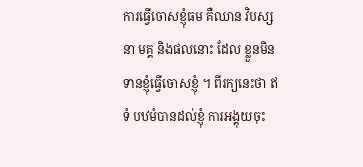ការធ្វើចោសខ្ញុំធម គឺឈាន វិបស្សនា មគ្គ និងផលនោះ ដែល ខ្លួនមិនទានខ្ញុំធ្វើចោសខ្ញុំ ។ ពីរក្យនេះថា ឥទំ បឋមំបានដល់ខ្ញុំ ការអង្គុយចុះ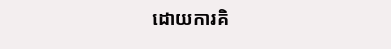ដោយការគិ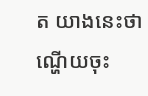ត យាងនេះថា ណ្ហើយចុះ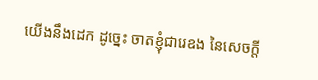យើងនឹងដេក ដូច្នេះ ចាតខ្ញុំជារេឧង នៃសេចក្តី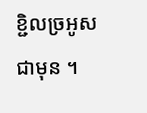ខ្ជិលច្រអូសជាមុន ។